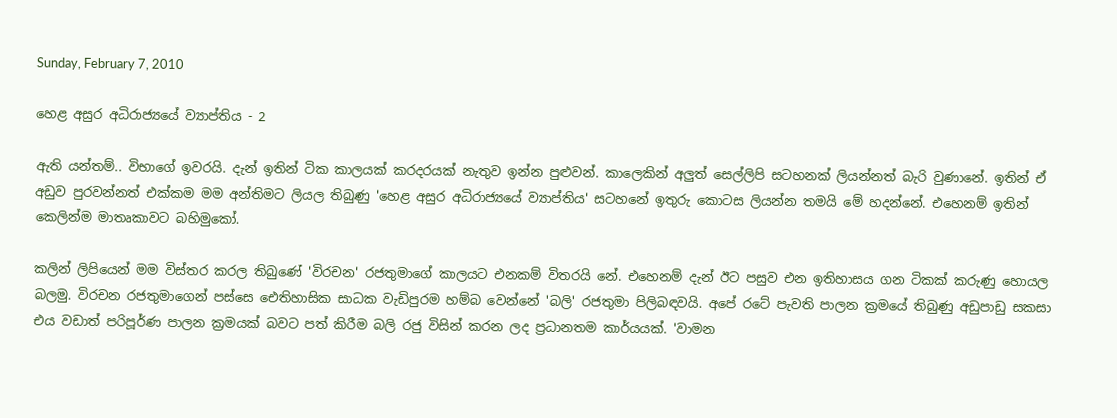Sunday, February 7, 2010

හෙළ අසුර අධිරාජ්‍යයේ ව්‍යාප්තිය - 2

ඇති යන්තම්.. විභාගේ ඉවරයි. දැන් ඉතින් ටික කාලයක් කරදරයක් නැතුව ඉන්න පුළුවන්. කාලෙකින් අලුත් සෙල්ලිපි සටහනක් ලියන්නත් බැරි වුණානේ. ඉතින් ඒ අඩුව පුරවන්නත් එක්කම මම අන්තිමට ලියල තිබුණු 'හෙළ අසුර අධිරාජ්‍යයේ ව්‍යාප්තිය' සටහනේ ඉතුරු කොටස ලියන්න තමයි මේ හදන්නේ. එහෙනම් ඉතින් කෙලින්ම මාතෘකාවට බහිමුකෝ.

කලින් ලිපියෙන් මම විස්තර කරල තිබුණේ 'විරචන' රජතුමාගේ කාලයට එනකම් විතරයි නේ. එහෙනම් දැන් ඊට පසුව එන ඉතිහාසය ගන ටිකක් කරුණු හොයල බලමු. විරචන රජතුමාගෙන් පස්සෙ ඓතිහාසික සාධක වැඩිපුරම හම්බ වෙන්නේ 'බලි' රජතුමා පිලිබඳවයි. අපේ රටේ පැවති පාලන ක්‍රමයේ තිබුණු අඩුපාඩු සකසා එය වඩාත් පරිපූර්ණ පාලන ක්‍රමයක් බවට පත් කිරීම බලි රජු විසින් කරන ලද ප්‍රධානතම කාර්යයක්. 'වාමන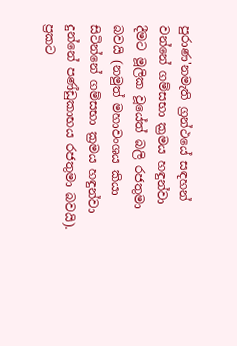පුරාණ'නමැති ග්‍රන්ථයේ සඳහන් වන්නේ ගම්සභා ක්‍රමය හඳුන්වා දීමට මූලික වූයේත් බලි රජතුමා බවයි (නමුත් මහාවංශය කියා සිටින්නේ ගම්සභා ක්‍රමය හඳුන්වා දුන්නේ පණ්ඩුකාභය රජතුමා බවයි). ප්‍රකට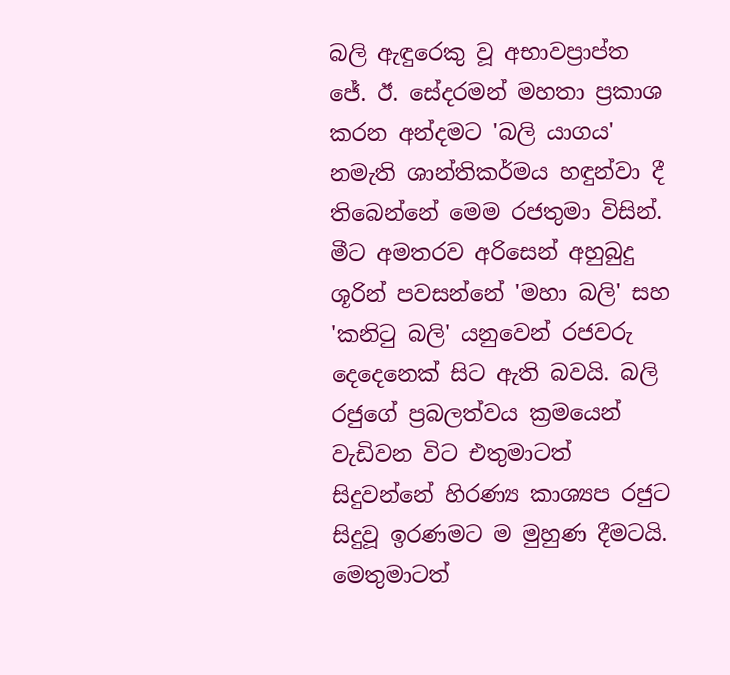බලි ඇඳුරෙකු වූ අභාවප්‍රාප්ත ජේ. ඊ. සේදරමන් මහතා ප්‍රකාශ කරන අන්දමට 'බලි යාගය' නමැති ශාන්තිකර්මය හඳුන්වා දී තිබෙන්නේ මෙම රජතුමා විසින්. මීට අමතරව අරිසෙන් අහුබුදු ශූරින් පවසන්නේ 'මහා බලි' සහ 'කනිටු බලි' යනුවෙන් රජවරු දෙදෙනෙක් සිට ඇති බවයි. බලි රජුගේ ප්‍රබලත්වය ක්‍රමයෙන් වැඩිවන විට එතුමාටත් සිදුවන්නේ හිරණ්‍ය කාශ්‍යප රජුට සිදුවූ ඉරණමට ම මුහුණ දීමටයි. මෙතුමාටත්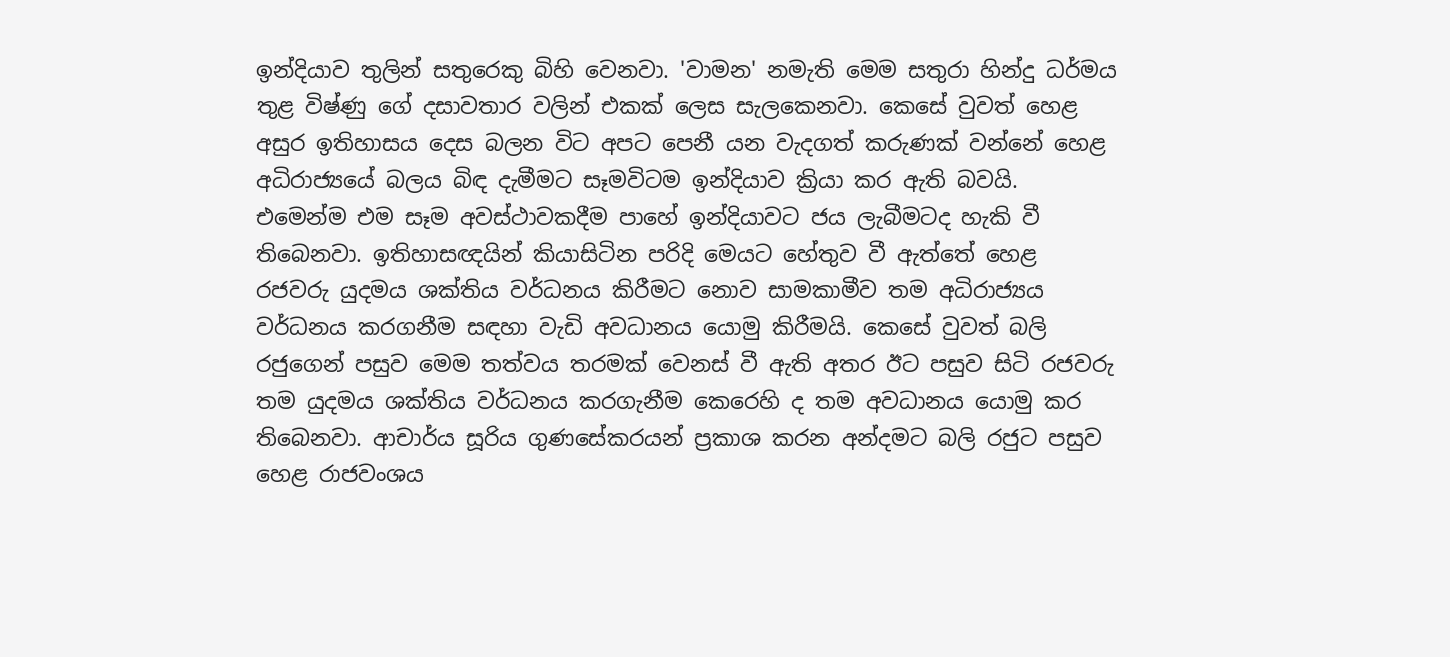ඉන්දියාව තුලින් සතුරෙකු බිහි වෙනවා. 'වාමන' නමැති මෙම සතුරා හින්දු ධර්මය තුළ විෂ්ණු ගේ දසාවතාර වලින් එකක් ලෙස සැලකෙනවා. කෙසේ වුවත් හෙළ අසුර ඉතිහාසය දෙස බලන විට අපට පෙනී යන වැදගත් කරුණක් වන්නේ හෙළ අධිරාජ්‍යයේ බලය බිඳ දැමීමට සෑමවිටම ඉන්දියාව ක්‍රියා කර ඇති බවයි. එමෙන්ම එම සෑම අවස්ථාවකදීම පාහේ ඉන්දියාවට ජය ලැබීමටද හැකි වී තිබෙනවා. ඉතිහාසඥයින් කියාසිටින පරිදි මෙයට හේතුව වී ඇත්තේ හෙළ රජවරු යුදමය ශක්තිය වර්ධනය කිරීමට නොව සාමකාමීව තම අධිරාජ්‍යය වර්ධනය කරගනීම සඳහා වැඩි අවධානය යොමු කිරීමයි. කෙසේ වුවත් බලි රජුගෙන් පසුව මෙම තත්වය තරමක් වෙනස් වී ඇති අතර ඊට පසුව සිටි රජවරු තම යුදමය ශක්තිය වර්ධනය කරගැනීම කෙරෙහි ද තම අවධානය යොමු කර තිබෙනවා. ආචාර්ය සූරිය ගුණසේකරයන් ප්‍රකාශ කරන අන්දමට බලි රජුට පසුව හෙළ රාජවංශය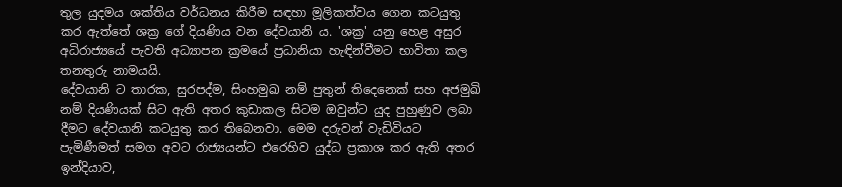තුල යුදමය ශක්තිය වර්ධනය කිරීම සඳහා මූලිකත්වය ගෙන කටයුතු කර ඇත්තේ ශක්‍ර ගේ දියණිය වන දේවයානි ය. 'ශක්‍ර' යනු හෙළ අසුර අධිරාජ්‍යයේ පැවති අධ්‍යාපන ක්‍රමයේ ප්‍රධානියා හැඳින්වීමට භාවිතා කල තනතුරු නාමයයි.
දේවයානි ට තාරක, සුරපද්ම, සිංහමුඛ නම් පුතුන් තිදෙනෙක් සහ අජමුඛි නම් දියණියක් සිට ඇති අතර කුඩාකල සිටම ඔවුන්ට යුද පුහුණුව ලබා දීමට දේවයානි කටයුතු කර තිබෙනවා. මෙම දරුවන් වැඩිවියට පැමිණීමත් සමග අවට රාජ්‍යයන්ට එරෙහිව යුද්ධ ප්‍රකාශ කර ඇති අතර ඉන්දියාව,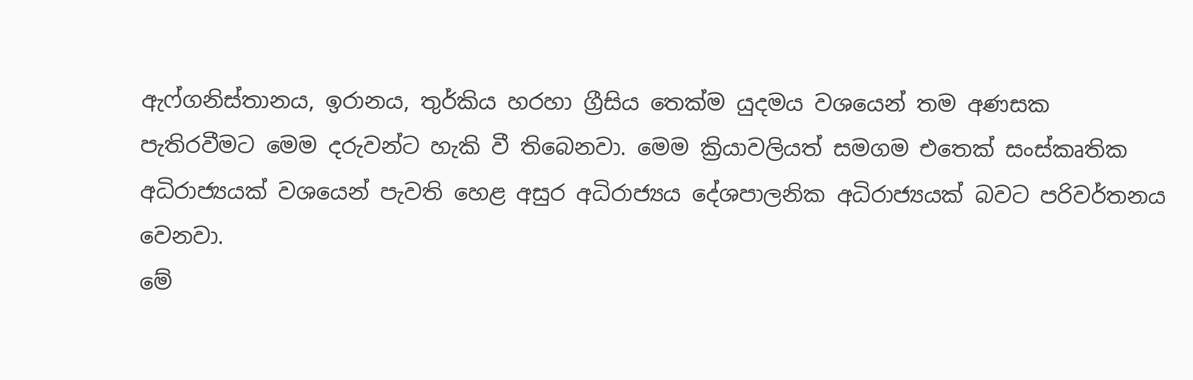ඇෆ්ගනිස්තානය, ඉරානය, තුර්කිය හරහා ග්‍රීසිය තෙක්ම යුදමය වශයෙන් තම අණසක පැතිරවීමට මෙම දරුවන්ට හැකි වී තිබෙනවා. මෙම ක්‍රියාවලියත් සමගම එතෙක් සංස්කෘතික අධිරාජ්‍යයක් වශයෙන් පැවති හෙළ අසුර අධිරාජ්‍යය දේශපාලනික අධිරාජ්‍යයක් බවට පරිවර්තනය වෙනවා.
මේ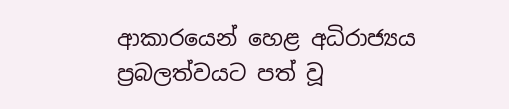ආකාරයෙන් හෙළ අධිරාජ්‍යය ප්‍රබලත්වයට පත් වූ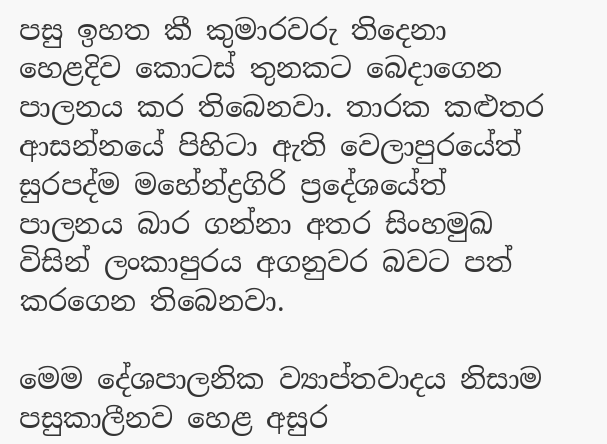පසු ඉහත කී කුමාරවරු තිදෙනා හෙළදිව කොටස් තුනකට බෙදාගෙන පාලනය කර තිබෙනවා. තාරක කළුතර ආසන්නයේ පිහිටා ඇති වෙලාපුරයේත් සුරපද්ම මහේන්ද්‍රගිරි ප්‍රදේශයේත් පාලනය බාර ගන්නා අතර සිංහමුඛ විසින් ලංකාපුරය අගනුවර බවට පත් කරගෙන තිබෙනවා.

මෙම දේශපාලනික ව්‍යාප්තවාදය නිසාම පසුකාලීනව හෙළ අසුර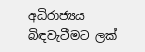අධිරාජ්‍යය බිඳවැටීමට ලක්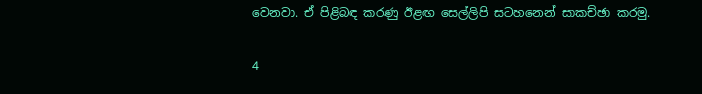වෙනවා. ඒ පිළිබඳ කරණු ඊළඟ සෙල්ලිපි සටහනෙන් සාකච්ඡා කරමු.

4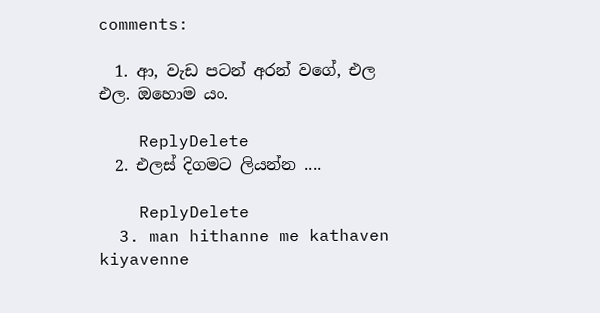comments:

  1. ආ, වැඩ පටන් අරන් වගේ, එල එල. ඔහොම යං.

    ReplyDelete
  2. එලස් දිගමට ලියන්න ....

    ReplyDelete
  3. man hithanne me kathaven kiyavenne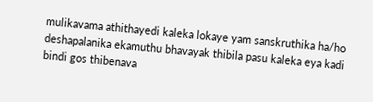mulikavama athithayedi kaleka lokaye yam sanskruthika ha/ho deshapalanika ekamuthu bhavayak thibila pasu kaleka eya kadi bindi gos thibenava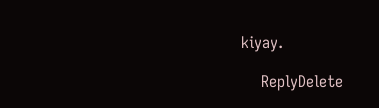kiyay.

    ReplyDelete